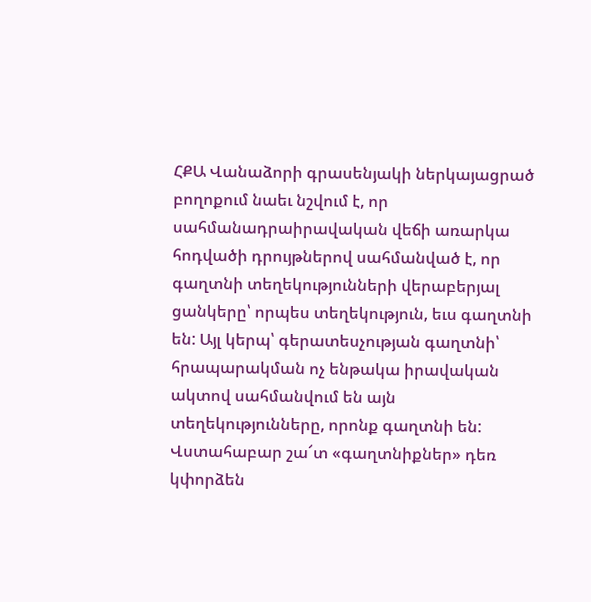ՀՔԱ Վանաձորի գրասենյակի ներկայացրած բողոքում նաեւ նշվում է, որ սահմանադրաիրավական վեճի առարկա հոդվածի դրույթներով սահմանված է, որ գաղտնի տեղեկությունների վերաբերյալ ցանկերը՝ որպես տեղեկություն, եւս գաղտնի են: Այլ կերպ՝ գերատեսչության գաղտնի՝ հրապարակման ոչ ենթակա իրավական ակտով սահմանվում են այն տեղեկությունները, որոնք գաղտնի են:
Վստահաբար շա՜տ «գաղտնիքներ» դեռ կփորձեն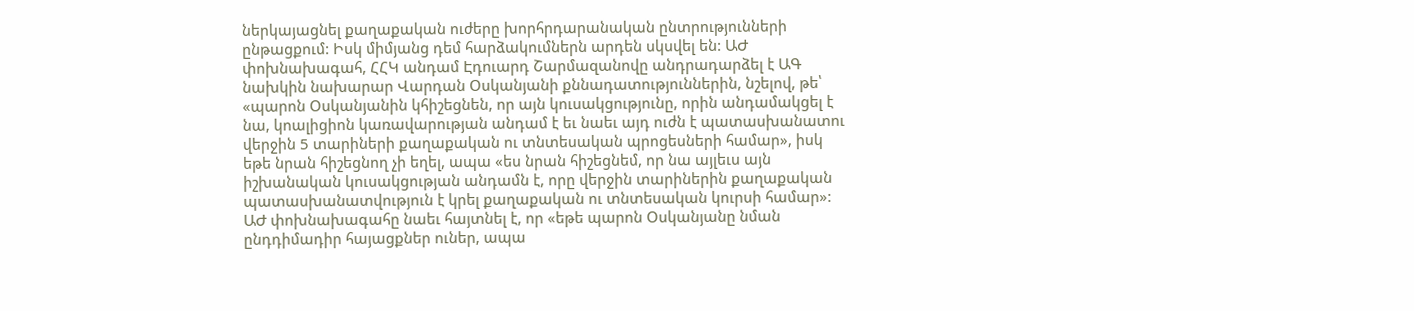ներկայացնել քաղաքական ուժերը խորհրդարանական ընտրությունների ընթացքում: Իսկ միմյանց դեմ հարձակումներն արդեն սկսվել են: ԱԺ փոխնախագահ, ՀՀԿ անդամ Էդուարդ Շարմազանովը անդրադարձել է ԱԳ նախկին նախարար Վարդան Օսկանյանի քննադատություններին, նշելով, թե՝ «պարոն Օսկանյանին կհիշեցնեն, որ այն կուսակցությունը, որին անդամակցել է նա, կոալիցիոն կառավարության անդամ է եւ նաեւ այդ ուժն է պատասխանատու վերջին 5 տարիների քաղաքական ու տնտեսական պրոցեսների համար», իսկ եթե նրան հիշեցնող չի եղել, ապա «ես նրան հիշեցնեմ, որ նա այլեւս այն իշխանական կուսակցության անդամն է, որը վերջին տարիներին քաղաքական պատասխանատվություն է կրել քաղաքական ու տնտեսական կուրսի համար»: ԱԺ փոխնախագահը նաեւ հայտնել է, որ «եթե պարոն Օսկանյանը նման ընդդիմադիր հայացքներ ուներ, ապա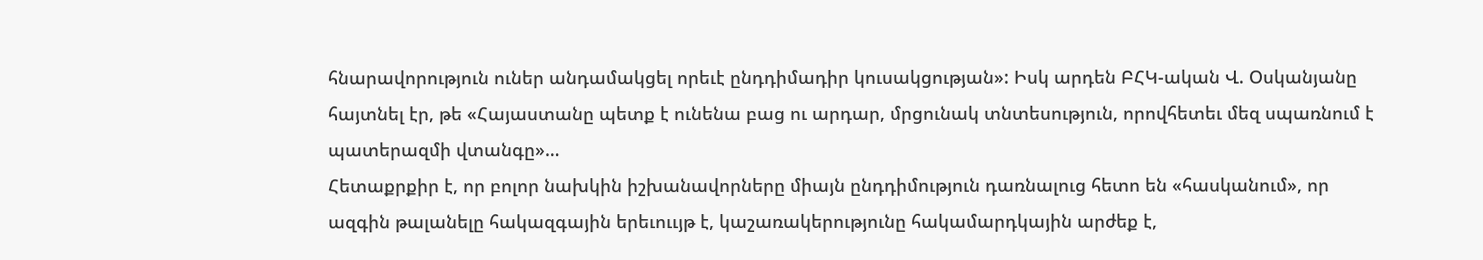հնարավորություն ուներ անդամակցել որեւէ ընդդիմադիր կուսակցության»: Իսկ արդեն ԲՀԿ-ական Վ. Օսկանյանը հայտնել էր, թե «Հայաստանը պետք է ունենա բաց ու արդար, մրցունակ տնտեսություն, որովհետեւ մեզ սպառնում է պատերազմի վտանգը»…
Հետաքրքիր է, որ բոլոր նախկին իշխանավորները միայն ընդդիմություն դառնալուց հետո են «հասկանում», որ ազգին թալանելը հակազգային երեւոււյթ է, կաշառակերությունը հակամարդկային արժեք է,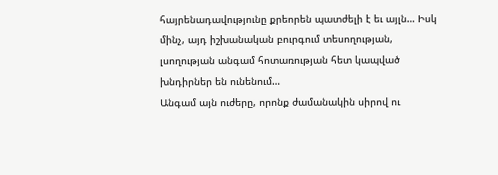հայրենադավությունը քրեորեն պատժելի է եւ այլն… Իսկ մինչ, այդ իշխանական բուրգում տեսողության, լսողության անգամ հոտառության հետ կապված խնդիրներ են ունենում…
Անգամ այն ուժերը, որոնք ժամանակին սիրով ու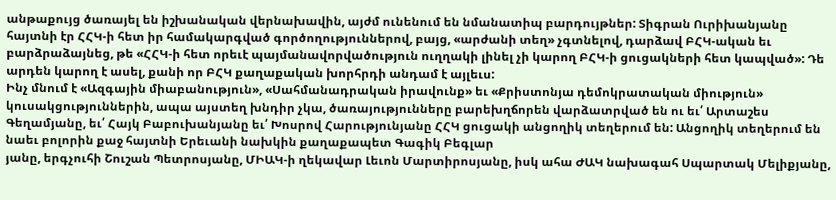անթաքույց ծառայել են իշխանական վերնախավին, այժմ ունենում են նմանատիպ բարդույթներ: Տիգրան Ուրիխանյանը հայտնի էր ՀՀԿ-ի հետ իր համակարգված գործողություններով, բայց, «արժանի տեղ» չգտնելով, դարձավ ԲՀԿ-ական եւ բարձրաձայնեց, թե «ՀՀԿ-ի հետ որեւէ պայմանավորվածություն ուղղակի լինել չի կարող ԲՀԿ-ի ցուցակների հետ կապված»: Դե արդեն կարող է ասել, քանի որ ԲՀԿ քաղաքական խորհրդի անդամ է այլեւս:
Ինչ մնում է «Ազգային միաբանություն», «Սահմանադրական իրավունք» եւ «Քրիստոնյա դեմոկրատական միություն» կուսակցություններին, ապա այստեղ խնդիր չկա, ծառայությունները բարեխղճորեն վարձատրված են ու եւ՛ Արտաշես Գեղամյանը, եւ՛ Հայկ Բաբուխանյանը եւ՛ Խոսրով Հարությունյանը ՀՀԿ ցուցակի անցողիկ տեղերում են: Անցողիկ տեղերում են նաեւ բոլորին քաջ հայտնի Երեւանի նախկին քաղաքապետ Գագիկ Բեգլար
յանը, երգչուհի Շուշան Պետրոսյանը, ՄԻԱԿ-ի ղեկավար Լեւոն Մարտիրոսյանը, իսկ ահա ԺԱԿ նախագահ Սպարտակ Մելիքյանը,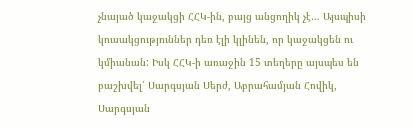չնայած կաջակցի ՀՀԿ-ին, բայց անցողիկ չէ… Այսպիսի կուսակցություններ դեռ էլի կլինեն, որ կաջակցեն ու կմիանան: Իսկ ՀՀԿ-ի առաջին 15 տեղերը այսպես են բաշխվել՝ Սարգսյան Սերժ, Աբրահամյան Հովիկ, Սարգսյան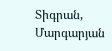Տիգրան, Մարգարյան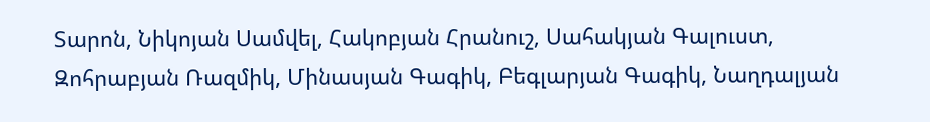Տարոն, Նիկոյան Սամվել, Հակոբյան Հրանուշ, Սահակյան Գալուստ, Զոհրաբյան Ռազմիկ, Մինասյան Գագիկ, Բեգլարյան Գագիկ, Նաղդալյան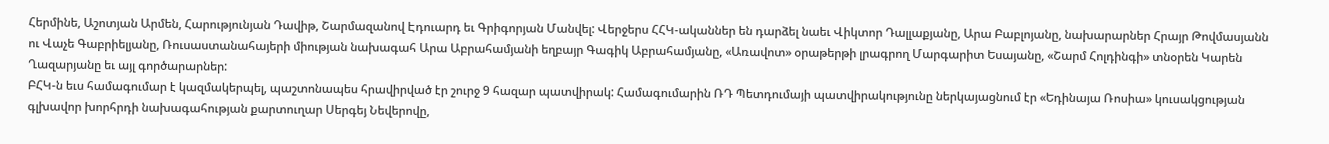Հերմինե, Աշոտյան Արմեն, Հարությունյան Դավիթ, Շարմազանով Էդուարդ եւ Գրիգորյան Մանվել: Վերջերս ՀՀԿ-ականներ են դարձել նաեւ Վիկտոր Դալլաքյանը, Արա Բաբլոյանը, նախարարներ Հրայր Թովմասյանն ու Վաչե Գաբրիելյանը, Ռուսաստանահայերի միության նախագահ Արա Աբրահամյանի եղբայր Գագիկ Աբրահամյանը, «Առավոտ» օրաթերթի լրագրող Մարգարիտ Եսայանը, «Շարմ Հոլդինգի» տնօրեն Կարեն Ղազարյանը եւ այլ գործարարներ:
ԲՀԿ-ն եւս համագումար է կազմակերպել, պաշտոնապես հրավիրված էր շուրջ 9 հազար պատվիրակ: Համագումարին ՌԴ Պետդումայի պատվիրակությունը ներկայացնում էր «Եդինայա Ռոսիա» կուսակցության գլխավոր խորհրդի նախագահության քարտուղար Սերգեյ Նեվերովը,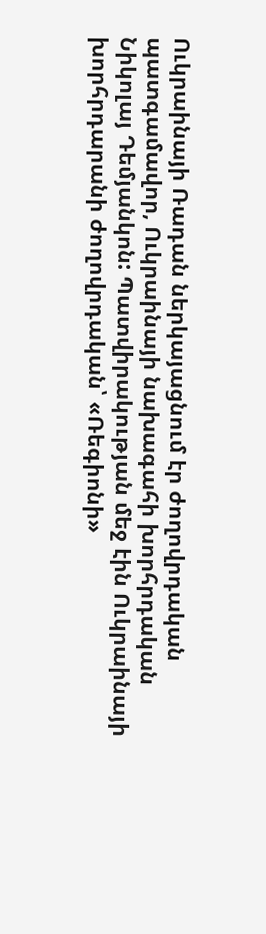Ուկրաինայի Ռադան ներկայացնում էր ժողովրդական պատգամավոր, Ուկրաինայի նախագահի խորհրդական Նիկոլայ Դեմյանկոն: Պատվիրակության մեջ էին Ուկրաինայի խորհրդարանի ժողովրդական՝ «Ռեգիոնի»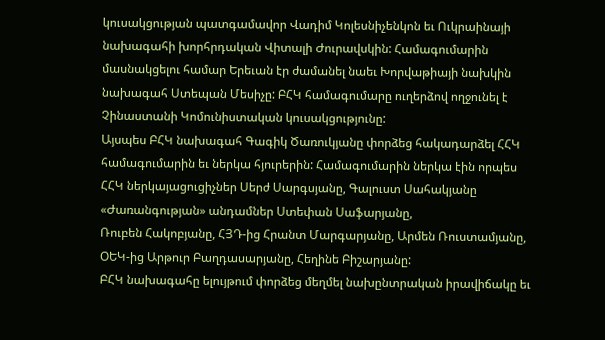կուսակցության պատգամավոր Վադիմ Կոլեսնիչենկոն եւ Ուկրաինայի նախագահի խորհրդական Վիտալի Ժուրավսկին: Համագումարին մասնակցելու համար Երեւան էր ժամանել նաեւ Խորվաթիայի նախկին նախագահ Ստեպան Մեսիչը: ԲՀԿ համագումարը ուղերձով ողջունել է Չինաստանի Կոմունիստական կուսակցությունը:
Այսպես ԲՀԿ նախագահ Գագիկ Ծառուկյանը փորձեց հակադարձել ՀՀԿ համագումարին եւ ներկա հյուրերին: Համագումարին ներկա էին որպես ՀՀԿ ներկայացուցիչներ Սերժ Սարգսյանը, Գալուստ Սահակյանը «Ժառանգության» անդամներ Ստեփան Սաֆարյանը,
Ռուբեն Հակոբյանը, ՀՅԴ-ից Հրանտ Մարգարյանը, Արմեն Ռուստամյանը, ՕԵԿ-ից Արթուր Բաղդասարյանը, Հեղինե Բիշարյանը:
ԲՀԿ նախագահը ելույթում փորձեց մեղմել նախընտրական իրավիճակը եւ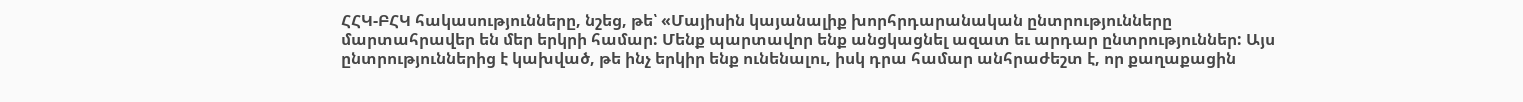ՀՀԿ-ԲՀԿ հակասությունները, նշեց, թե՝ «Մայիսին կայանալիք խորհրդարանական ընտրությունները մարտահրավեր են մեր երկրի համար: Մենք պարտավոր ենք անցկացնել ազատ եւ արդար ընտրություններ: Այս ընտրություններից է կախված, թե ինչ երկիր ենք ունենալու, իսկ դրա համար անհրաժեշտ է, որ քաղաքացին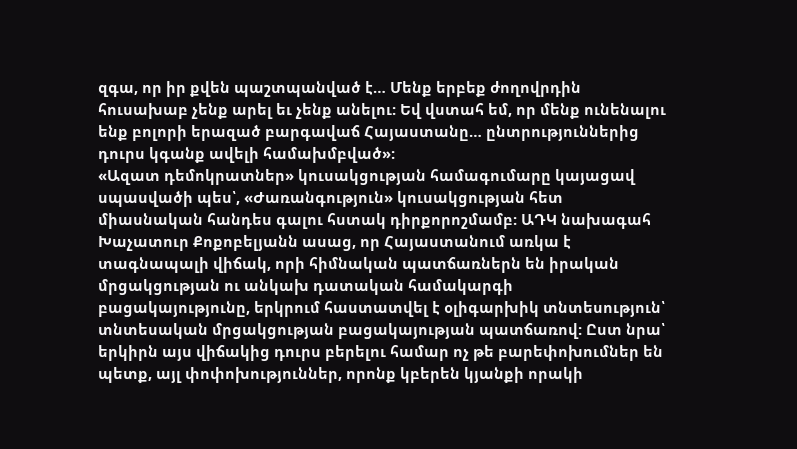զգա, որ իր քվեն պաշտպանված է… Մենք երբեք ժողովրդին հուսախաբ չենք արել եւ չենք անելու: Եվ վստահ եմ, որ մենք ունենալու ենք բոլորի երազած բարգավաճ Հայաստանը… ընտրություններից դուրս կգանք ավելի համախմբված»:
«Ազատ դեմոկրատներ» կուսակցության համագումարը կայացավ սպասվածի պես՝, «Ժառանգություն» կուսակցության հետ միասնական հանդես գալու հստակ դիրքորոշմամբ: ԱԴԿ նախագահ Խաչատուր Քոքոբելյանն ասաց, որ Հայաստանում առկա է տագնապալի վիճակ, որի հիմնական պատճառներն են իրական մրցակցության ու անկախ դատական համակարգի բացակայությունը, երկրում հաստատվել է օլիգարխիկ տնտեսություն՝ տնտեսական մրցակցության բացակայության պատճառով: Ըստ նրա՝ երկիրն այս վիճակից դուրս բերելու համար ոչ թե բարեփոխումներ են պետք, այլ փոփոխություններ, որոնք կբերեն կյանքի որակի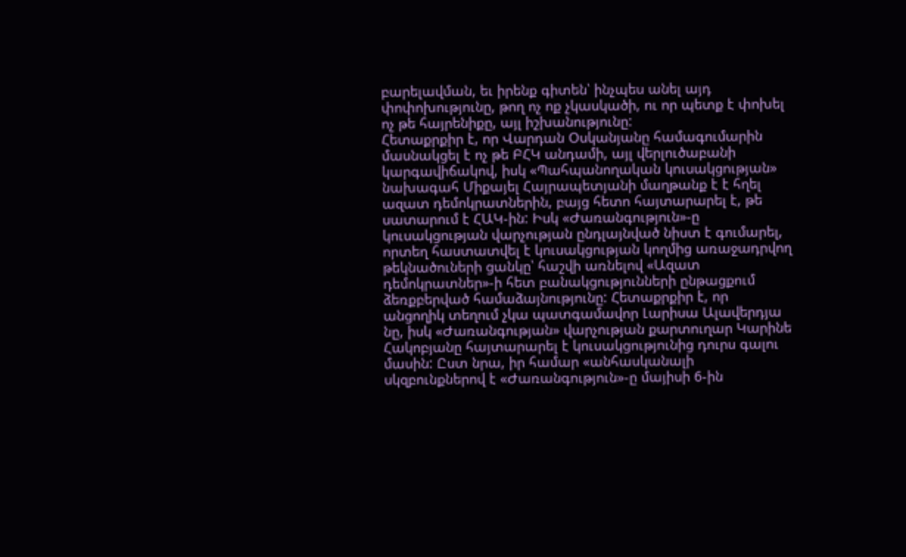բարելավման, եւ իրենք գիտեն՝ ինչպես անել այդ փոփոխությունը, թող ոչ ոք չկասկածի, ու որ պետք է փոխել ոչ թե հայրենիքը, այլ իշխանությունը:
Հետաքրքիր է, որ Վարդան Օսկանյանը համագումարին մասնակցել է ոչ թե ԲՀԿ անդամի, այլ վերլուծաբանի կարգավիճակով, իսկ «Պահպանողական կուսակցության» նախագահ Միքայել Հայրապետյանի մաղթանք է է հղել ազատ դեմոկրատներին, բայց հետո հայտարարել է, թե սատարում է ՀԱԿ-ին: Իսկ «Ժառանգություն»-ը կուսակցության վարչության ընդլայնված նիստ է գումարել, որտեղ հաստատվել է կուսակցության կողմից առաջադրվող թեկնածուների ցանկը՝ հաշվի առնելով «Ազատ դեմոկրատներ»-ի հետ բանակցությունների ընթացքում ձեռքբերված համաձայնությունը: Հետաքրքիր է, որ անցողիկ տեղում չկա պատգամավոր Լարիսա Ալավերդյա
նը, իսկ «Ժառանգության» վարչության քարտուղար Կարինե Հակոբյանը հայտարարել է կուսակցությունից դուրս գալու մասին: Ըստ նրա, իր համար «անհասկանալի սկզբունքներով է «Ժառանգություն»-ը մայիսի 6-ին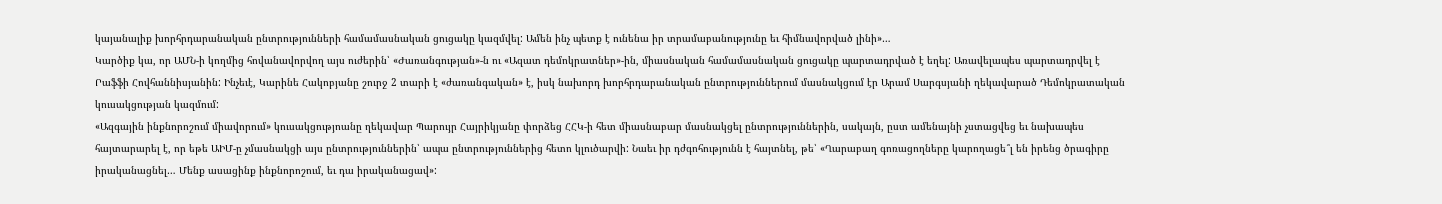կայանալիք խորհրդարանական ընտրությունների համամասնական ցուցակը կազմվել: Ամեն ինչ պետք է ունենա իր տրամաբանությունը եւ հիմնավորված լինի»…
Կարծիք կա, որ ԱՄՆ-ի կողմից հովանավորվող այս ուժերին՝ «Ժառանգության»-ն ու «Ազատ դեմոկրատներ»-ին, միասնական համամասնական ցուցակը պարտադրված է եղել: Առավելապես պարտադրվել է Րաֆֆի Հովհաննիսյանին: Ինչեւէ, Կարինե Հակոբյանը շուրջ 2 տարի է «ժառանգական» է, իսկ նախորդ խորհրդարանական ընտրություններում մասնակցում էր Արամ Սարգսյանի ղեկավարած Դեմոկրատական կուսակցության կազմում:
«Ազգային ինքնորոշում միավորում» կուսակցությոանը ղեկավար Պարույր Հայրիկյանը փորձեց ՀՀԿ-ի հետ միասնաբար մասնակցել ընտրություններին, սակայն, ըստ ամենայնի չստացվեց եւ նախապես հայտարարել է, որ եթե ԱԻՄ-ը չմասնակցի այս ընտրություններին՝ ապա ընտրություններից հետո կլուծարվի: Նաեւ իր դժգոհությունն է հայտնել, թե՝ «Ղարաբաղ գոռացողները կարողացե՞լ են իրենց ծրագիրը իրականացնել… Մենք ասացինք ինքնորոշում, եւ դա իրականացավ»: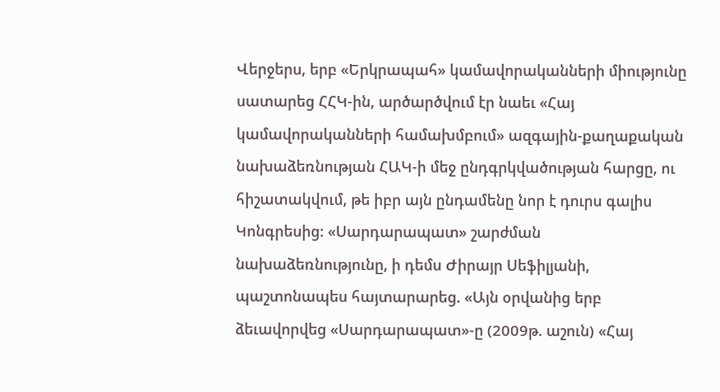Վերջերս, երբ «Երկրապահ» կամավորականների միությունը սատարեց ՀՀԿ-ին, արծարծվում էր նաեւ «Հայ կամավորականների համախմբում» ազգային-քաղաքական նախաձեռնության ՀԱԿ-ի մեջ ընդգրկվածության հարցը, ու հիշատակվում, թե իբր այն ընդամենը նոր է դուրս գալիս Կոնգրեսից: «Սարդարապատ» շարժման նախաձեռնությունը, ի դեմս Ժիրայր Սեֆիլյանի, պաշտոնապես հայտարարեց. «Այն օրվանից երբ ձեւավորվեց «Սարդարապատ»-ը (2009թ. աշուն) «Հայ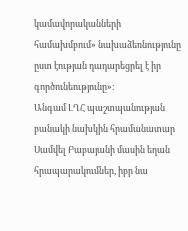կամավորականների համախմբում» նախաձեռնությունը ըստ էության դադարեցրել է իր գործունեությունը»:
Անգամ ԼՂՀ պաշտպանության բանակի նախկին հրամանատար Սամվել Բաբայանի մասին եղան հրապարակումներ, իբր նա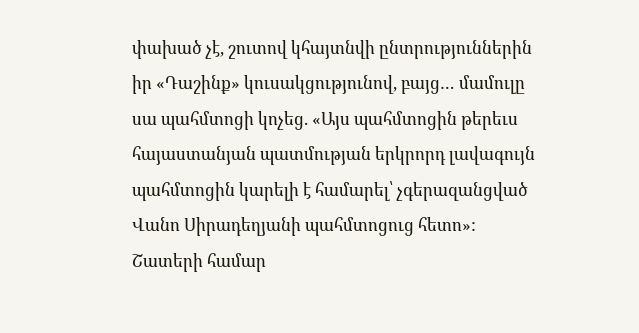փախած չէ, շուտով կհայտնվի ընտրություններին իր «Դաշինք» կուսակցությունով, բայց… մամուլը սա պահմտոցի կոչեց. «Այս պահմտոցին թերեւս հայաստանյան պատմության երկրորդ լավագույն պահմտոցին կարելի է համարել՝ չգերազանցված Վանո Սիրադեղյանի պահմտոցուց հետո»:
Շատերի համար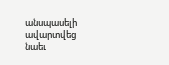անսպասելի ավարտվեց նաեւ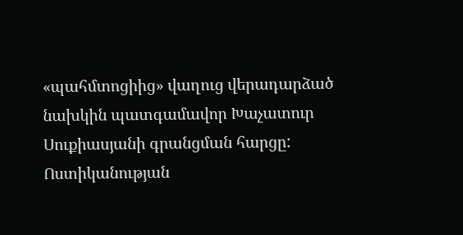«պահմտոցիից» վաղուց վերադարձած նախկին պատգամավոր Խաչատուր Սուքիասյանի գրանցման հարցը: Ոստիկանության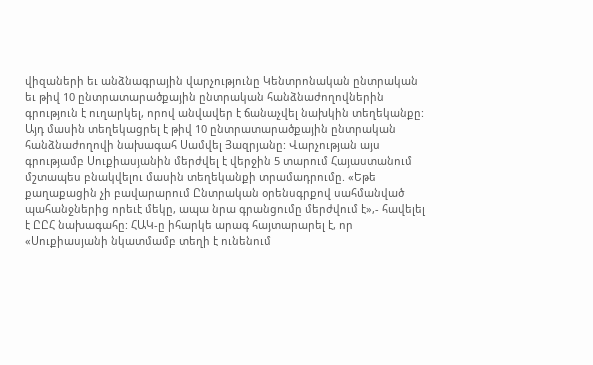վիզաների եւ անձնագրային վարչությունը Կենտրոնական ընտրական եւ թիվ 10 ընտրատարածքային ընտրական հանձնաժողովներին գրություն է ուղարկել, որով անվավեր է ճանաչվել նախկին տեղեկանքը: Այդ մասին տեղեկացրել է թիվ 10 ընտրատարածքային ընտրական հանձնաժողովի նախագահ Սամվել Յազրյանը: Վարչության այս գրությամբ Սուքիասյանին մերժվել է վերջին 5 տարում Հայաստանում մշտապես բնակվելու մասին տեղեկանքի տրամադրումը. «Եթե քաղաքացին չի բավարարում Ընտրական օրենսգրքով սահմանված պահանջներից որեւէ մեկը, ապա նրա գրանցումը մերժվում է»,- հավելել է ԸԸՀ նախագահը: ՀԱԿ-ը իհարկե արագ հայտարարել է, որ «Սուքիասյանի նկատմամբ տեղի է ունենում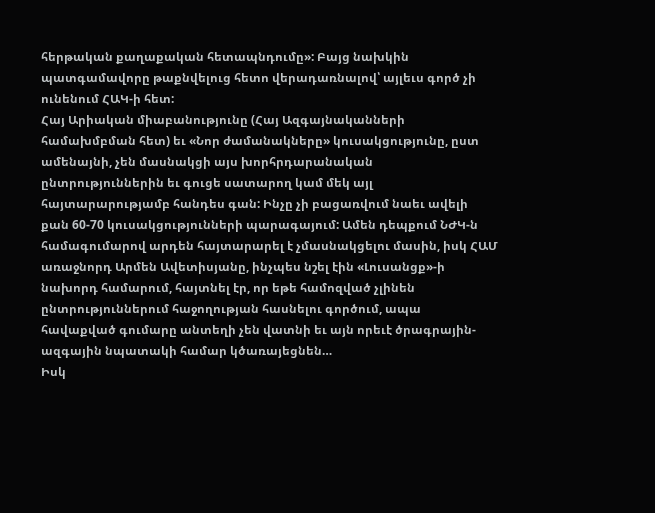հերթական քաղաքական հետապնդումը»: Բայց նախկին պատգամավորը թաքնվելուց հետո վերադառնալով՝ այլեւս գործ չի ունենում ՀԱԿ-ի հետ:
Հայ Արիական միաբանությունը (Հայ Ազգայնականների համախմբման հետ) եւ «Նոր ժամանակները» կուսակցությունը, ըստ ամենայնի, չեն մասնակցի այս խորհրդարանական ընտրություններին եւ գուցե սատարող կամ մեկ այլ հայտարարությամբ հանդես գան: Ինչը չի բացառվում նաեւ ավելի քան 60-70 կուսակցությունների պարագայում: Ամեն դեպքում ՆԺԿ-ն համագումարով արդեն հայտարարել է չմասնակցելու մասին, իսկ ՀԱՄ առաջնորդ Արմեն Ավետիսյանը, ինչպես նշել էին «Լուսանցք»-ի նախորդ համարում, հայտնել էր, որ եթե համոզված չլինեն ընտրություններում հաջողության հասնելու գործում, ապա հավաքված գումարը անտեղի չեն վատնի եւ այն որեւէ ծրագրային-ազգային նպատակի համար կծառայեցնեն…
Իսկ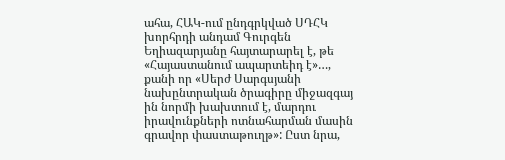ահա, ՀԱԿ-ում ընդգրկված ՍԴՀԿ խորհրդի անդամ Գուրգեն Եղիազարյանը հայտարարել է, թե «Հայաստանում ապարտեիդ է»…, քանի որ «Սերժ Սարգսյանի նախընտրական ծրագիրը միջազգայ
ին նորմի խախտում է, մարդու իրավունքների ոտնահարման մասին գրավոր փաստաթուղթ»: Ըստ նրա,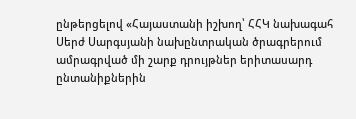ընթերցելով «Հայաստանի իշխող՝ ՀՀԿ նախագահ Սերժ Սարգսյանի նախընտրական ծրագրերում ամրագրված մի շարք դրույթներ երիտասարդ ընտանիքներին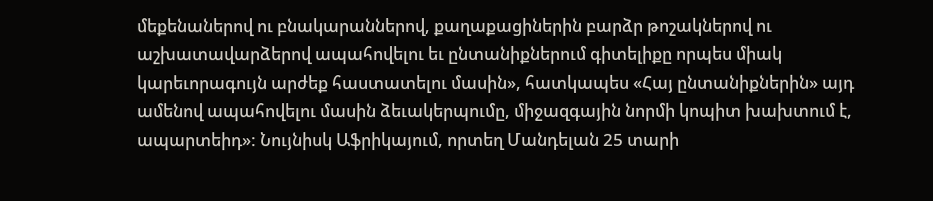մեքենաներով ու բնակարաններով, քաղաքացիներին բարձր թոշակներով ու աշխատավարձերով ապահովելու եւ ընտանիքներում գիտելիքը որպես միակ կարեւորագույն արժեք հաստատելու մասին», հատկապես «Հայ ընտանիքներին» այդ ամենով ապահովելու մասին ձեւակերպումը, միջազգային նորմի կոպիտ խախտում է, ապարտեիդ»: Նույնիսկ Աֆրիկայում, որտեղ Մանդելան 25 տարի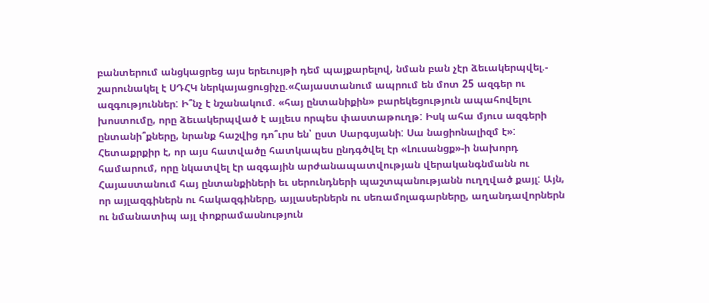բանտերում անցկացրեց այս երեւույթի դեմ պայքարելով, նման բան չէր ձեւակերպվել.- շարունակել է ՍԴՀԿ ներկայացուցիչը.«Հայաստանում ապրում են մոտ 25 ազգեր ու ազգություններ: Ի՞նչ է նշանակում. «հայ ընտանիքին» բարեկեցություն ապահովելու խոստումը, որը ձեւակերպված է այլեւս որպես փաստաթուղթ: Իսկ ահա մյուս ազգերի ընտանի՞քները, նրանք հաշվից դո՞ւրս են՝ ըստ Սարգսյանի: Սա նացիոնալիզմ է»:
Հետաքրքիր է, որ այս հատվածը հատկապես ընդգծվել էր «Լուսանցք»-ի նախորդ համարում, որը նկատվել էր ազգային արժանապատվության վերականգնմանն ու Հայաստանում հայ ընտանքիների եւ սերունդների պաշտպանությանն ուղղված քայլ: Այն, որ այլազգիներն ու հակազգիները, այլասերներն ու սեռամոլագարները, աղանդավորներն ու նմանատիպ այլ փոքրամասնություն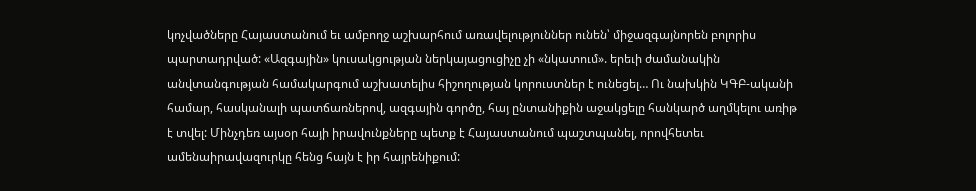կոչվածները Հայաստանում եւ ամբողջ աշխարհում առավելություններ ունեն՝ միջազգայնորեն բոլորիս պարտադրված: «Ազգային» կուսակցության ներկայացուցիչը չի «նկատում». երեւի ժամանակին անվտանգության համակարգում աշխատելիս հիշողության կորուստներ է ունեցել… Ու նախկին ԿԳԲ-ականի համար, հասկանալի պատճառներով, ազգային գործը, հայ ընտանիքին աջակցելը հանկարծ աղմկելու առիթ է տվել: Մինչդեռ այսօր հայի իրավունքները պետք է Հայաստանում պաշտպանել, որովհետեւ ամենաիրավազուրկը հենց հայն է իր հայրենիքում: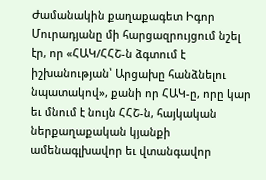Ժամանակին քաղաքագետ Իգոր Մուրադյանը մի հարցազրույցում նշել էր, որ «ՀԱԿ/ՀՀՇ-ն ձգտում է իշխանության՝ Արցախը հանձնելու նպատակով», քանի որ ՀԱԿ-ը, որը կար եւ մնում է նույն ՀՀՇ-ն, հայկական ներքաղաքական կյանքի ամենագլխավոր եւ վտանգավոր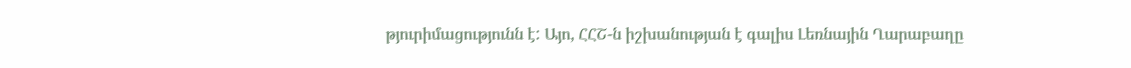թյուրիմացությունն է: Այո, ՀՀՇ-ն իշխանության է գալիս Լեռնային Ղարաբաղը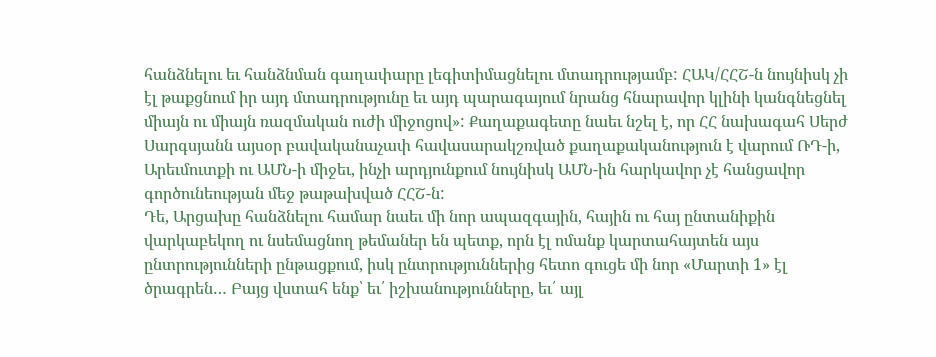հանձնելու եւ հանձնման գաղափարը լեգիտիմացնելու մտադրությամբ: ՀԱԿ/ՀՀՇ-ն նույնիսկ չի էլ թաքցնում իր այդ մտադրությունը եւ այդ պարագայում նրանց հնարավոր կլինի կանգնեցնել միայն ու միայն ռազմական ուժի միջոցով»: Քաղաքագետը նաեւ նշել է, որ ՀՀ նախագահ Սերժ Սարգսյանն այսօր բավականաչափ հավասարակշռված քաղաքականություն է վարում ՌԴ-ի, Արեւմուտքի ու ԱՄՆ-ի միջեւ, ինչի արդյունքում նույնիսկ ԱՄՆ-ին հարկավոր չէ հանցավոր գործունեության մեջ թաթախված ՀՀՇ-ն:
Դե, Արցախը հանձնելու համար նաեւ մի նոր ապազգային, հային ու հայ ընտանիքին վարկաբեկող ու նսեմացնող թեմաներ են պետք, որն էլ ոմանք կարտահայտեն այս ընտրությունների ընթացքում, իսկ ընտրություններից հետո գուցե մի նոր «Մարտի 1» էլ ծրագրեն… Բայց վստահ ենք՝ եւ՛ իշխանությունները, եւ՛ այլ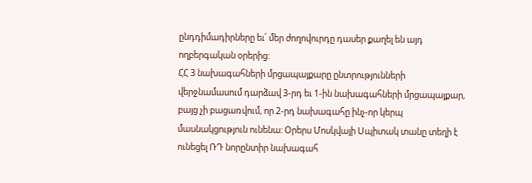ընդդիմադիրները եւ՛ մեր ժողովուրդը դասեր քաղել են այդ ողբերգական օրերից:
ՀՀ 3 նախագահների մրցապայքարը ընտրությունների վերջնամասում դարձավ 3-րդ եւ 1-ին նախագահների մրցապայքար, բայց չի բացառվում, որ 2-րդ նախագահը ինչ-որ կերպ մասնակցություն ունենա: Օրերս Մոսկվայի Սպիտակ տանը տեղի է ունեցել ՌԴ նորընտիր նախագահ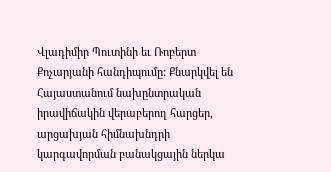Վլադիմիր Պուտինի եւ Ռոբերտ Քոչարյանի հանդիպումը: Քնարկվել են Հայաստանում նախընտրական իրավիճակին վերաբերող հարցեր, արցախյան հիմնախնդրի կարգավորման բանակցային ներկա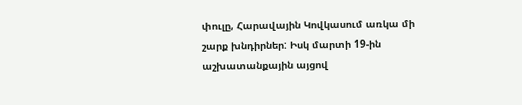փուլը, Հարավային Կովկասում առկա մի շարք խնդիրներ: Իսկ մարտի 19-ին աշխատանքային այցով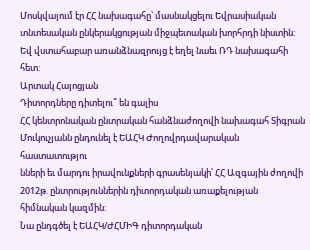Մոսկվայում էր ՀՀ նախագահը՝ մասնակցելու Եվրասիական տնտեսական ընկերակցության միջպետական խորհրդի նիստին: Եվ վստահաբար առանձնազրույց է եղել նաեւ ՌԴ նախագահի հետ:
Արտակ Հայոցյան
Դիտորդները դիտելու՞ են գալիս
ՀՀ կենտրոնական ընտրական հանձնաժողովի նախագահ Տիգրան Մուկուչյանն ընդունել է ԵԱՀԿ Ժողովրդավարական հաստատությու
նների եւ մարդու իրավունքների գրասենյակի՝ ՀՀ Ազգային ժողովի 2012թ. ընտրություններին դիտորդական առաքելության հիմնական կազմին:
Նա ընդգծել է ԵԱՀԿ/ԺՀՄԻԳ դիտորդական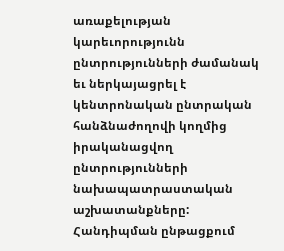առաքելության կարեւորությունն ընտրությունների ժամանակ եւ ներկայացրել է կենտրոնական ընտրական հանձնաժողովի կողմից իրականացվող ընտրությունների նախապատրաստական աշխատանքները: Հանդիպման ընթացքում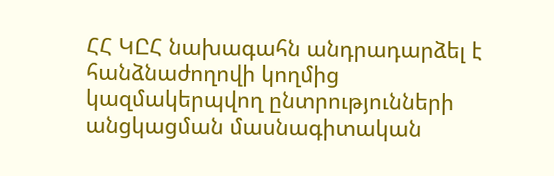ՀՀ ԿԸՀ նախագահն անդրադարձել է հանձնաժողովի կողմից կազմակերպվող ընտրությունների անցկացման մասնագիտական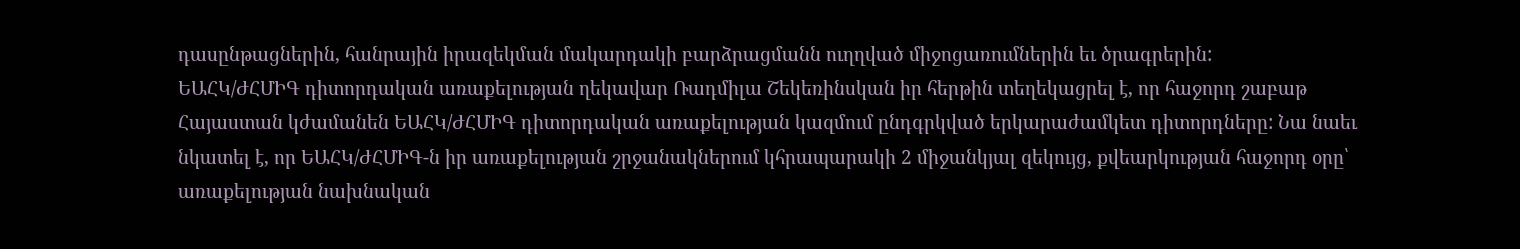դասընթացներին, հանրային իրազեկման մակարդակի բարձրացմանն ուղղված միջոցառումներին եւ ծրագրերին:
ԵԱՀԿ/ԺՀՄԻԳ դիտորդական առաքելության ղեկավար Ռադմիլա Շեկեռինսկան իր հերթին տեղեկացրել է, որ հաջորդ շաբաթ Հայաստան կժամանեն ԵԱՀԿ/ԺՀՄԻԳ դիտորդական առաքելության կազմում ընդգրկված երկարաժամկետ դիտորդները: Նա նաեւ նկատել է, որ ԵԱՀԿ/ԺՀՄԻԳ-ն իր առաքելության շրջանակներում կհրապարակի 2 միջանկյալ զեկույց, քվեարկության հաջորդ օրը՝ առաքելության նախնական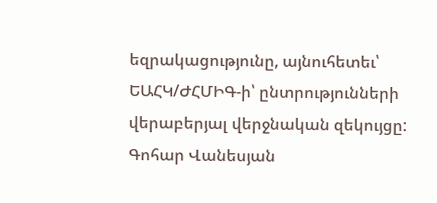եզրակացությունը, այնուհետեւ՝ ԵԱՀԿ/ԺՀՄԻԳ-ի՝ ընտրությունների վերաբերյալ վերջնական զեկույցը:
Գոհար Վանեսյան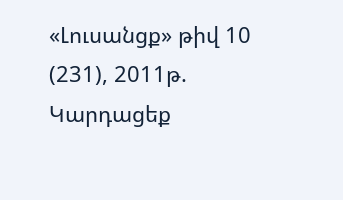«Լուսանցք» թիվ 10 (231), 2011թ.
Կարդացեք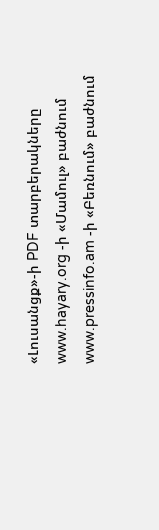«Լուսանցք»-ի PDF տարբերակները www.hayary.org -ի «Մամուլ» բաժնում www.pressinfo.am -ի «Բեռնում» բաժնում